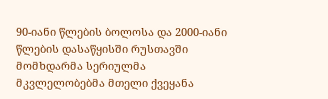90-იანი წლების ბოლოსა და 2000-იანი წლების დასაწყისში რუსთავში მომხდარმა სერიულმა მკვლელობებმა მთელი ქვეყანა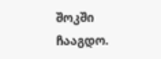შოკში ჩააგდო.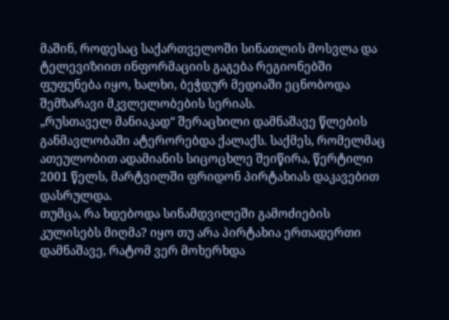მაშინ, როდესაც საქართველოში სინათლის მოსვლა და ტელევიზიით ინფორმაციის გაგება რეგიონებში ფუფუნება იყო, ხალხი, ბეჭდურ მედიაში ეცნობოდა შემზარავი მკვლელობების სერიას.
„რუსთაველ მანიაკად“ შერაცხილი დამნაშავე წლების განმავლობაში ატერორებდა ქალაქს. საქმეს, რომელმაც ათეულობით ადამიანის სიცოცხლე შეიწირა, წერტილი 2001 წელს, მარტვილში ფრიდონ პირტახიას დაკავებით დასრულდა.
თუმცა, რა ხდებოდა სინამდვილეში გამოძიების კულისებს მიღმა? იყო თუ არა პირტახია ერთადერთი დამნაშავე, რატომ ვერ მოხერხდა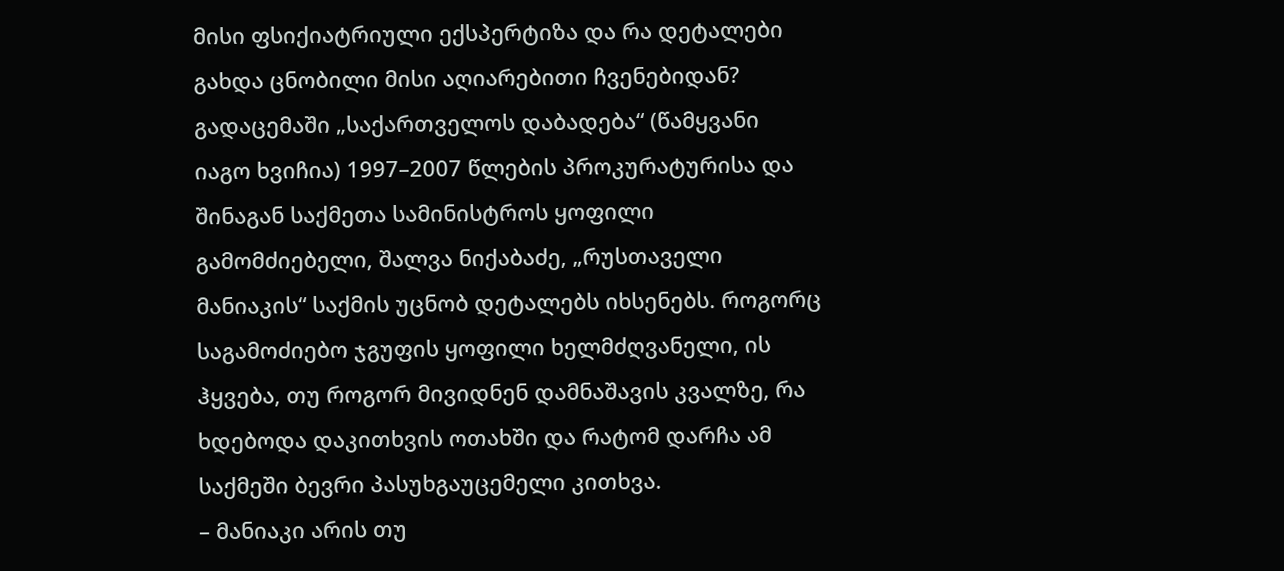მისი ფსიქიატრიული ექსპერტიზა და რა დეტალები გახდა ცნობილი მისი აღიარებითი ჩვენებიდან?
გადაცემაში „საქართველოს დაბადება“ (წამყვანი იაგო ხვიჩია) 1997–2007 წლების პროკურატურისა და შინაგან საქმეთა სამინისტროს ყოფილი გამომძიებელი, შალვა ნიქაბაძე, „რუსთაველი მანიაკის“ საქმის უცნობ დეტალებს იხსენებს. როგორც საგამოძიებო ჯგუფის ყოფილი ხელმძღვანელი, ის ჰყვება, თუ როგორ მივიდნენ დამნაშავის კვალზე, რა ხდებოდა დაკითხვის ოთახში და რატომ დარჩა ამ საქმეში ბევრი პასუხგაუცემელი კითხვა.
– მანიაკი არის თუ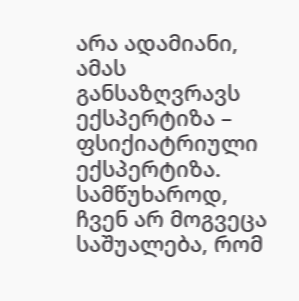არა ადამიანი, ამას განსაზღვრავს ექსპერტიზა – ფსიქიატრიული ექსპერტიზა. სამწუხაროდ, ჩვენ არ მოგვეცა საშუალება, რომ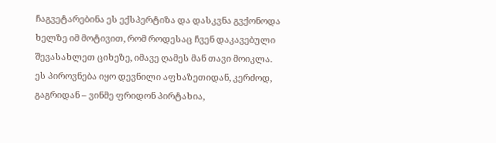ჩაგვეტარებინა ეს ექსპერტიზა და დასკვნა გვქონოდა ხელზე იმ მოტივით, რომ როდესაც ჩვენ დაკავებული შევასახლეთ ციხეზე, იმავე ღამეს მან თავი მოიკლა.
ეს პიროვნება იყო დევნილი აფხაზეთიდან, კერძოდ, გაგრიდან – ვინმე ფრიდონ პირტახია,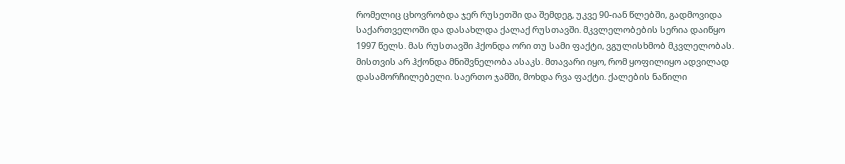რომელიც ცხოვრობდა ჯერ რუსეთში და შემდეგ, უკვე 90-იან წლებში, გადმოვიდა საქართველოში და დასახლდა ქალაქ რუსთავში. მკვლელობების სერია დაიწყო 1997 წელს. მას რუსთავში ჰქონდა ორი თუ სამი ფაქტი, ვგულისხმობ მკვლელობას.
მისთვის არ ჰქონდა მნიშვნელობა ასაკს. მთავარი იყო, რომ ყოფილიყო ადვილად დასამორჩილებელი. საერთო ჯამში, მოხდა რვა ფაქტი. ქალების ნაწილი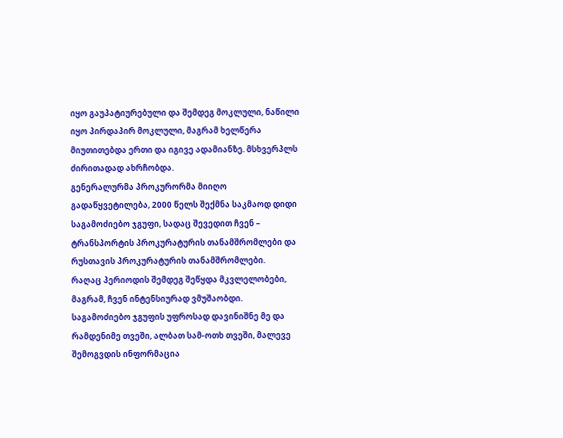იყო გაუპატიურებული და შემდეგ მოკლული, ნაწილი იყო პირდაპირ მოკლული, მაგრამ ხელწერა მიუთითებდა ერთი და იგივე ადამიანზე. მსხვერპლს ძირითადად ახრჩობდა.
გენერალურმა პროკურორმა მიიღო გადაწყვეტილება, 2000 წელს შექმნა საკმაოდ დიდი საგამოძიებო ჯგუფი, სადაც შევედით ჩვენ – ტრანსპორტის პროკურატურის თანამშრომლები და რუსთავის პროკურატურის თანამშრომლები.
რაღაც პერიოდის შემდეგ შეწყდა მკვლელობები, მაგრამ, ჩვენ ინტენსიურად ვმუშაობდი. საგამოძიებო ჯგუფის უფროსად დავინიშნე მე და რამდენიმე თვეში, ალბათ სამ-ოთხ თვეში, მალევე შემოგვდის ინფორმაცია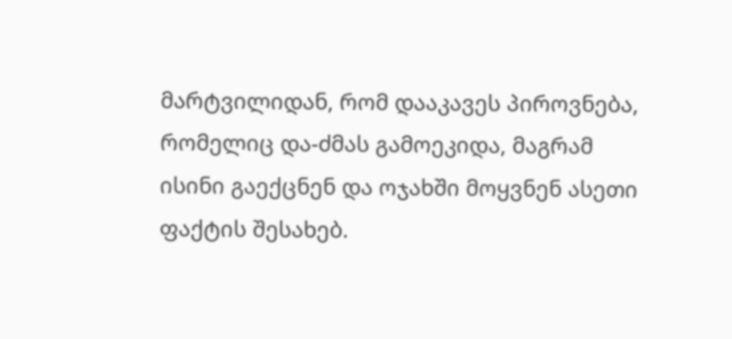მარტვილიდან, რომ დააკავეს პიროვნება, რომელიც და-ძმას გამოეკიდა, მაგრამ ისინი გაექცნენ და ოჯახში მოყვნენ ასეთი ფაქტის შესახებ.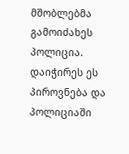მშობლებმა გამოიძახეს პოლიცია. დაიჭირეს ეს პიროვნება და პოლიციაში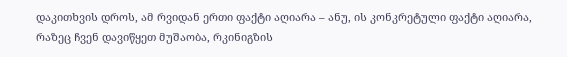დაკითხვის დროს, ამ რვიდან ერთი ფაქტი აღიარა – ანუ, ის კონკრეტული ფაქტი აღიარა, რაზეც ჩვენ დავიწყეთ მუშაობა, რკინიგზის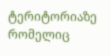ტერიტორიაზე რომელიც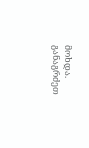მოხდა. განაგრძეთ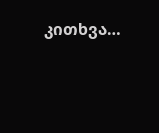კითხვა…